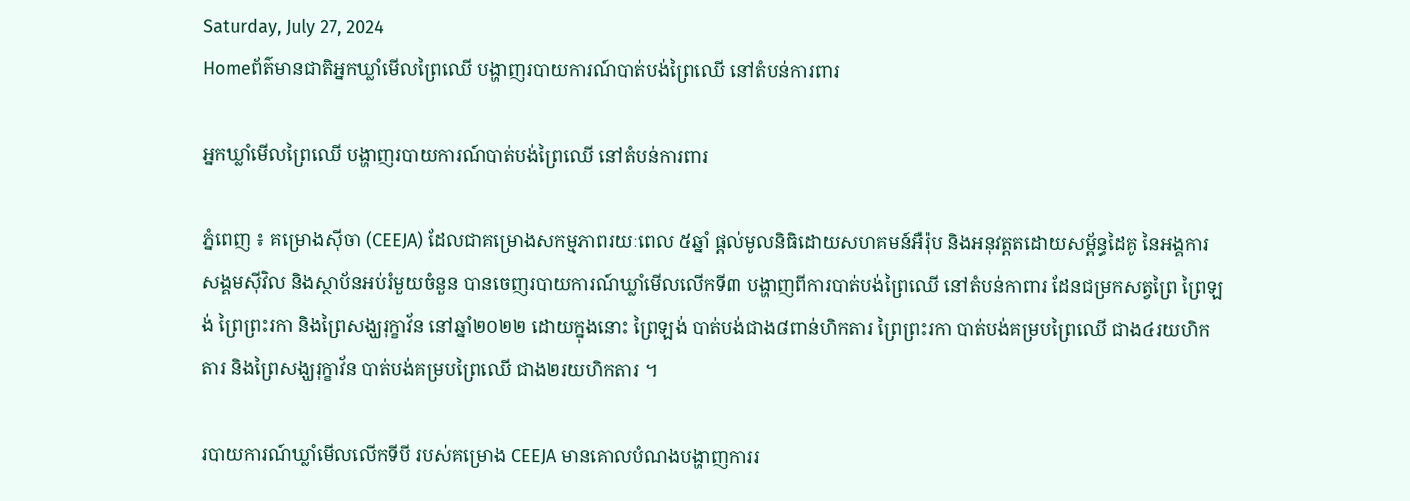Saturday, July 27, 2024
Homeព័ត៌មានជាតិអ្នកឃ្លាំមើលព្រៃឈើ បង្ហាញរបាយការណ៍បាត់បង់ព្រៃឈើ នៅតំបន់ការពារ

អ្នកឃ្លាំមើលព្រៃឈើ បង្ហាញរបាយការណ៍បាត់បង់ព្រៃឈើ នៅតំបន់ការពារ

ភ្នំពេញ ៖ គម្រោងស៊ីចា (CEEJA) ដែលជាគម្រោងសកម្មភាពរយៈពេល ៥ឆ្នាំ ផ្តល់មូលនិធិដោយសហគមន៍អឺរ៉ុប និងអនុវត្តតដោយសម្ព័ន្ធដៃគូ នៃអង្គការសង្គមស៊ីវិល និងស្ថាប័នអប់រំមួយចំនួន បានចេញរបាយការណ៍ឃ្លាំមើលលើកទី៣ បង្ហាញពីការបាត់បង់ព្រៃឈើ នៅតំបន់កាពារ ដែនជម្រកសត្វព្រៃ ព្រៃឡង់ ព្រៃព្រះរកា និងព្រៃសង្ឃរុក្ខាវ័ន នៅឆ្នាំ២០២២ ដោយក្នុងនោះ ព្រៃឡង់ បាត់បង់ជាង៨ពាន់ហិកតារ ព្រៃព្រះរកា បាត់បង់គម្របព្រៃឈើ ជាង៤រយហិកតារ និងព្រៃសង្ឃរុក្ខាវ័ន បាត់បង់គម្របព្រៃឈើ ជាង២រយហិកតារ ។

របាយការណ៍ឃ្លាំមើលលើកទីបី របស់គម្រោង CEEJA មានគោលបំណងបង្ហាញការរ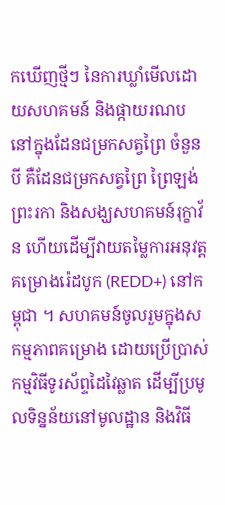កឃើញថ្មីៗ នៃការឃ្លាំមើលដោយសហគមន៍ និងផ្កាយរណប នៅក្នុងដែនជម្រកសត្វព្រៃ ចំនួនបី គឺដែនជម្រកសត្វព្រៃ ព្រៃឡង់ ព្រះរកា និងសង្ឃសហគមន៍រុក្ខាវ័ន ហើយដើម្បីវាយតម្លៃការអនុវត្តគម្រោងរ៉េដបូក (REDD+) នៅកម្ពុជា ។ សហគមន៍ចូលរួមក្នុងសកម្មភាពគម្រោង ដោយប្រើប្រាស់កម្មវិធីទូរស័ព្ទដៃវៃឆ្លាត ដើម្បីប្រមូលទិន្នន័យនៅមូលដ្ឋាន និងវិធី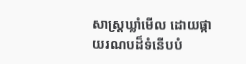សាស្រ្តឃ្លាំមើល ដោយផ្កាយរណបដ៏ទំនើបបំ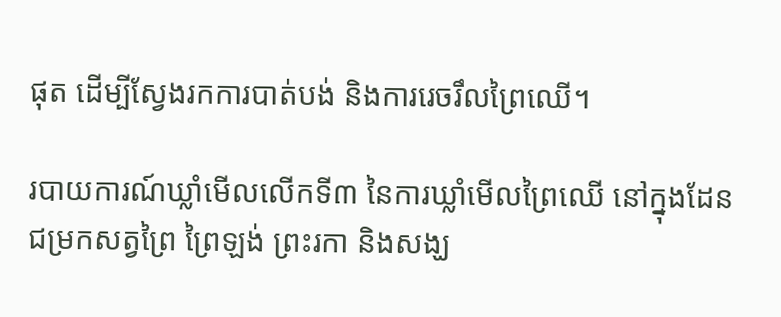ផុត ដើម្បីស្វែងរកការបាត់បង់ និងការរេចរឹលព្រៃឈើ។

របាយការណ៍ឃ្លាំមើលលើកទី៣ នៃការឃ្លាំមើលព្រៃឈើ នៅក្នុងដែនជម្រកសត្វព្រៃ ព្រៃឡង់ ព្រះរកា និងសង្ឃ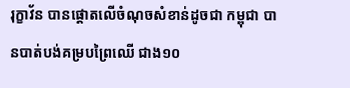រុក្ខាវ័ន បានផ្ដោតលើចំណុចសំខាន់ដូចជា កម្ពុជា បានបាត់បង់គម្របព្រៃឈើ ជាង១០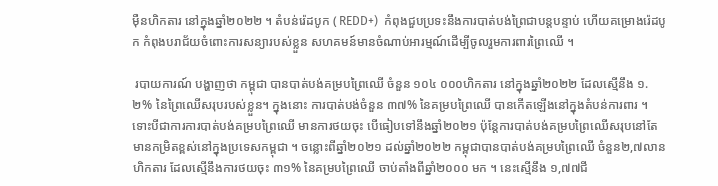ម៉ឺនហិកតារ នៅក្នុងឆ្នាំ២០២២ ។ តំបន់រ៉េដបូក ( REDD+)  កំពុងជួបប្រទះនឹងការបាត់បង់ព្រៃជាបន្តបន្ទាប់ ហើយគម្រោងរ៉េដបូក កំពុងបរាជ័យចំពោះការសន្យារបស់ខ្លួន សហគមន៍មានចំណាប់អារម្មណ៍ដើម្បីចូលរួមការពារព្រៃឈើ ។

 របាយការណ៍ បង្ហាញថា កម្ពុជា បានបាត់បង់គម្របព្រៃឈើ ចំនួន ១០៤ ០០០ហិកតារ នៅក្នុងឆ្នាំ២០២២ ដែលស្មើនឹង ១.២% នៃព្រៃឈើសរុបរបស់ខ្លួន។ ក្នុងនោះ ការបាត់បង់ចំនួន ៣៧% នៃគម្របព្រៃឈើ បានកើតឡើងនៅក្នុងតំបន់ការពារ ។ ទោះបីជាការការបាត់បង់គម្របព្រៃឈើ មានការថយចុះ បើធៀបទៅនឹងឆ្នាំ២០២១ ប៉ុន្តែការបាត់បង់គម្របព្រៃឈើសរុបនៅតែមានកម្រិតខ្ពស់នៅក្នុងប្រទេសកម្ពុជា ។ ចន្លោះពីឆ្នាំ២០២១ ដល់ឆ្នាំ២០២២ កម្ពុជាបានបាត់បង់គម្របព្រៃឈើ ចំនួន២,៧លានហិកតារ ដែលស្មើនឹងការថយចុះ ៣១% នៃគម្របព្រៃឈើ ចាប់តាំងពីឆ្នាំ២០០០ មក ។ នេះសើ្មនឹង ១,៧៧ជី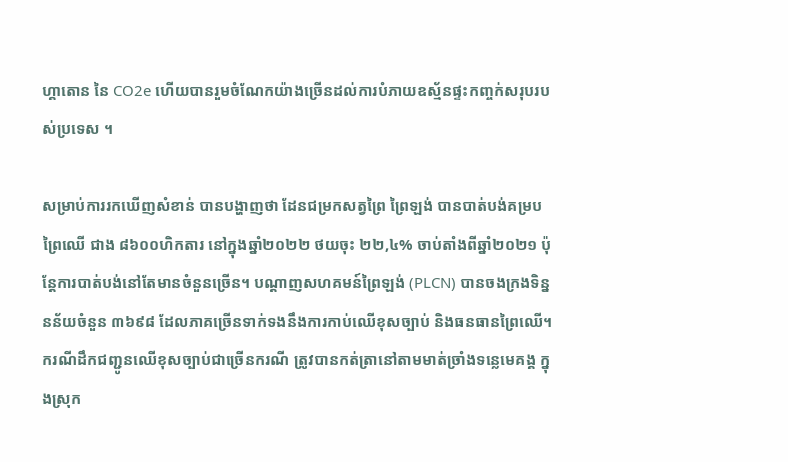ហ្គាតោន នៃ CO2e ហើយបានរួមចំណែកយ៉ាងច្រើនដល់ការបំភាយឧស្ម័នផ្ទះកញ្ចក់សរុបរបស់ប្រទេស ។

សម្រាប់ការរកឃើញសំខាន់ បានបង្ហាញថា ដែនជម្រកសត្វព្រៃ ព្រៃឡង់ បានបាត់បង់គម្របព្រៃឈើ ជាង ៨៦០០ហិកតារ នៅក្នុងឆ្នាំ២០២២ ថយចុះ ២២,៤% ចាប់តាំងពីឆ្នាំ២០២១ ប៉ុន្តែការបាត់បង់នៅតែមានចំនួនច្រើន។ បណ្តាញសហគមន៍ព្រៃឡង់ (PLCN) បានចងក្រងទិន្ននន័យចំនួន ៣៦៩៨ ដែលភាគច្រើនទាក់ទងនឹងការកាប់ឈើខុសច្បាប់ និងធនធានព្រៃឈើ។ ករណីដឹកជញ្ជូនឈើខុសច្បាប់ជាច្រើនករណី ត្រូវបានកត់ត្រានៅតាមមាត់ច្រាំងទន្លេមេគង្គ ក្នុងស្រុក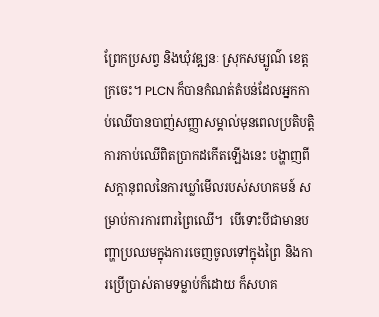ព្រែកប្រសព្វ និងឃុំវឌ្ឍនៈ ស្រុកសម្បូណ៌ ខេត្តក្រចេះ។ PLCN ក៏បានកំណត់តំបន់ដែលអ្នកកាប់ឈើបានបាញ់សញ្ញាសម្គាល់មុនពេលប្រតិបត្តិការកាប់ឈើពិតប្រាកដកើតឡើងនេះ បង្ហាញពីសក្តានុពលនៃការឃ្លាំមើលរបស់សហគមន៍ សម្រាប់ការការពារព្រៃឈើ។  បើទោះបីជាមានបញ្ហាប្រឈមក្នុងការចេញចូលទៅក្នុងព្រៃ និងការប្រើប្រាស់តាមទម្លាប់ក៏ដោយ ក៏សហគ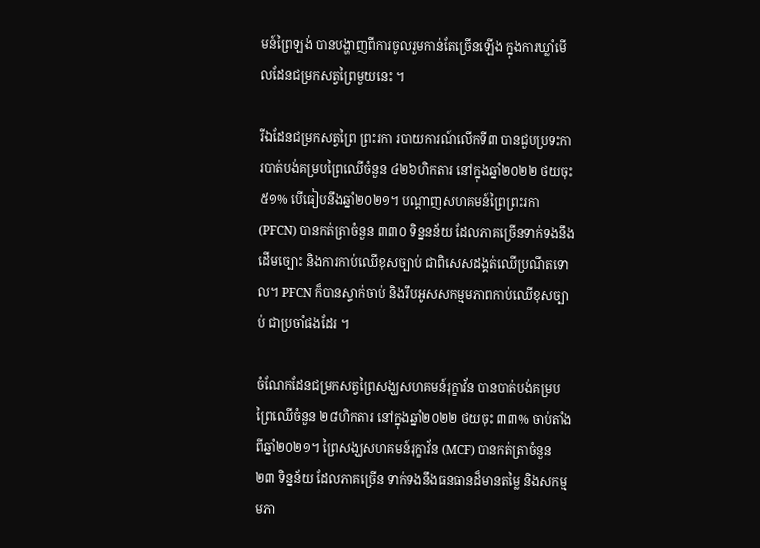មន៍ព្រៃឡង់ បានបង្ហាញពីការចូលរួមកាន់តែច្រើនឡើង ក្នុងការឃ្លាំមើលដែនជម្រកសត្វព្រៃមួយនេះ ។

រីឯដែនជម្រកសត្វព្រៃ ព្រះរកា របាយការណ៍លើកទី៣ បានជួបប្រទះការបាត់បង់គម្របព្រៃឈើចំនួន ៤២៦ហិកតារ នៅក្នុងឆ្នាំ២០២២ ថយចុះ ៥១% បើធៀបនឹងឆ្នាំ២០២១។ បណ្តាញសហគមន៍ព្រៃព្រះរកា (PFCN) បានកត់ត្រាចំនួន ៣៣០ ទិន្ននន័យ ដែលភាគច្រើនទាក់ទងនឹងដើមច្បោះ និងការកាប់ឈើខុសច្បាប់ ជាពិសេសដង្គត់ឈើប្រណីតទោល។ PFCN ក៏បានស្ទាក់ចាប់ និងរឹបអូសសកម្មមភាពកាប់ឈើខុសច្បាប់ ជាប្រចាំផងដែរ ។

ចំណែកដែនជម្រកសត្វព្រៃសង្ឃសហគមន៍រុក្ខាវ័ន បានបាត់បង់គម្របព្រៃឈើចំនួន ២៨ហិកតារ នៅក្នុងឆ្នាំ២០២២ ថយចុះ ៣៣% ចាប់តាំងពីឆ្នាំ២០២១។ ព្រៃសង្ឃសហគមន៍រុក្ខាវ័ន (MCF) បានកត់ត្រាចំនួន ២៣ ទិន្នន័យ ដែលភាគច្រើន ទាក់ទងនឹងធនធានដ៏មានតម្លៃ និងសកម្មមភា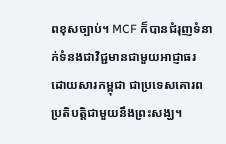ពខុសច្បាប់។ MCF ក៏បានជំរុញទំនាក់ទំនងជាវិជ្ជមានជាមួយអាជ្ញាធរ ដោយសារកម្ពុជា ជាប្រទេសគោរពប្រតិបត្តិជាមួយនឹងព្រះសង្ឃ។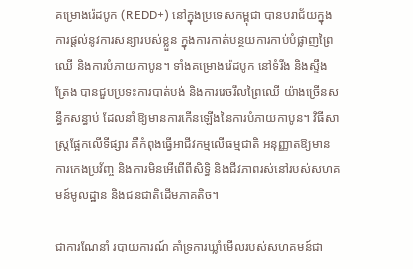គម្រោងរ៉េដបូក (REDD+) នៅក្នុងប្រទេសកម្ពុជា បានបរាជ័យក្នុងការផ្តល់នូវការសន្យារបស់ខ្លួន ក្នុងការកាត់បន្ថយការកាប់បំផ្លាញព្រៃឈើ និងការបំភាយកាបូន។ ទាំងគម្រោងរ៉េដបូក នៅទំរីង និងស្ទឹងត្រែង បានជួបប្រទះការបាត់បង់ និងការរេចរឹលព្រៃឈើ យ៉ាងច្រើនសន្ធឹកសន្ធាប់ ដែលនាំឱ្យមានការកើនឡើងនៃការបំភាយកាបូន។ វិធីសាស្រ្តផ្អែកលើទីផ្សារ គឺកំពុងធ្វើអាជីវកម្មលើធម្មជាតិ អនុញ្ញាតឱ្យមានការកេងប្រវ័ញ្ច និងការមិនអើពើពីសិទ្ធិ និងជីវភាពរស់នៅរបស់សហគមន៍មូលដ្ឋាន និងជនជាតិដើមភាគតិច។

ជាការណែនាំ របាយការណ៍ គាំទ្រការឃ្លាំមើលរបស់សហគមន៍ជា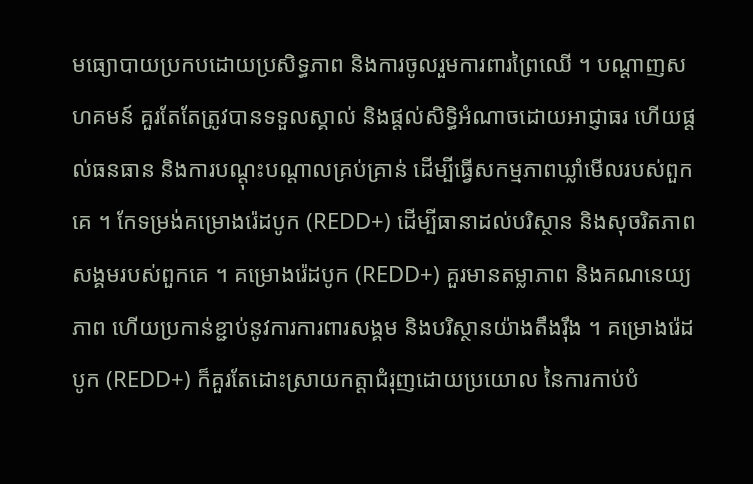មធ្យោបាយប្រកបដោយប្រសិទ្ធភាព និងការចូលរួមការពារព្រៃឈើ ។ បណ្ដាញសហគមន៍ គួរតែតែត្រូវបានទទួលស្គាល់ និងផ្ដល់សិទ្ធិអំណាចដោយអាជ្ញាធរ ហើយផ្ដល់ធនធាន និងការបណ្ដុះបណ្ដាលគ្រប់គ្រាន់ ដើម្បីធ្វើសកម្មភាពឃ្លាំមើលរបស់ពួកគេ ។ កែទម្រង់គម្រោងរ៉េដបូក (REDD+) ដើម្បីធានាដល់បរិស្ថាន និងសុចរិតភាពសង្គមរបស់ពួកគេ ។ គម្រោងរ៉េដបូក (REDD+) គួរមានតម្លាភាព និងគណនេយ្យភាព ហើយប្រកាន់ខ្ជាប់នូវការការពារសង្គម និងបរិស្ថានយ៉ាងតឹងរ៉ឹង ។ គម្រោងរ៉េដបូក (REDD+) ក៏គួរតែដោះស្រាយកត្តាជំរុញដោយប្រយោល នៃការកាប់បំ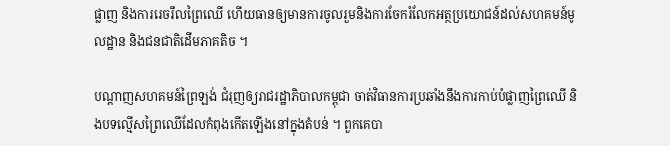ផ្លាញ និងការរេចរឹលព្រៃឈើ ហើយធានឲ្យមានការចូលរួមនិងការចែករំលែកអត្ថប្រយោជន៍ដល់សហគមន៍មូលដ្ឋាន និងជនជាតិដើមភាគតិច ។

បណ្ដាញសហគមន៍ព្រៃឡង់ ជំរុញឲ្យរាជរដ្ឋាភិបាលកម្ពុជា ចាត់វិធានការប្រឆាំងនឹងការកាប់បំផ្លាញព្រៃឈើ និងបទល្មើសព្រៃឈើដែលកំពុងកើតឡើងនៅក្នុងតំបន់ ។ ពួកគេបា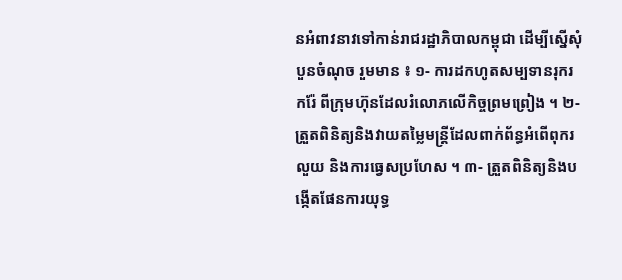នអំពាវនាវទៅកាន់រាជរដ្ឋាភិបាលកម្ពុជា ដើម្បីស្នើសុំបួនចំណុច រួមមាន ៖ ១- ការដកហូតសម្បទានរុករករ៉ែ ពីក្រុមហ៊ុនដែលរំលោភលើកិច្ចព្រមព្រៀង ។ ២- ត្រួតពិនិត្យនិងវាយតម្លៃមន្រ្តីដែលពាក់ព័ន្ធអំពើពុករលួយ និងការធ្វេសប្រហែស ។ ៣- ត្រួតពិនិត្យនិងបង្កើតផែនការយុទ្ធ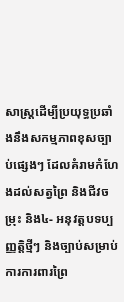សាស្រ្តដើម្បីប្រយុទ្ធប្រឆាំងនឹងសកម្មភាពខុសច្បាប់ផ្សេងៗ ដែលគំរាមកំហែងដល់សត្វព្រៃ និងជីវចម្រុះ និង៤- អនុវត្តបទប្បញ្ញត្តិថ្មីៗ និងច្បាប់សម្រាប់ការការពារព្រៃ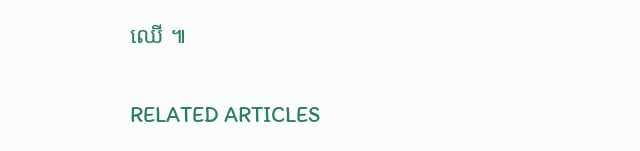ឈើ ៕

RELATED ARTICLES